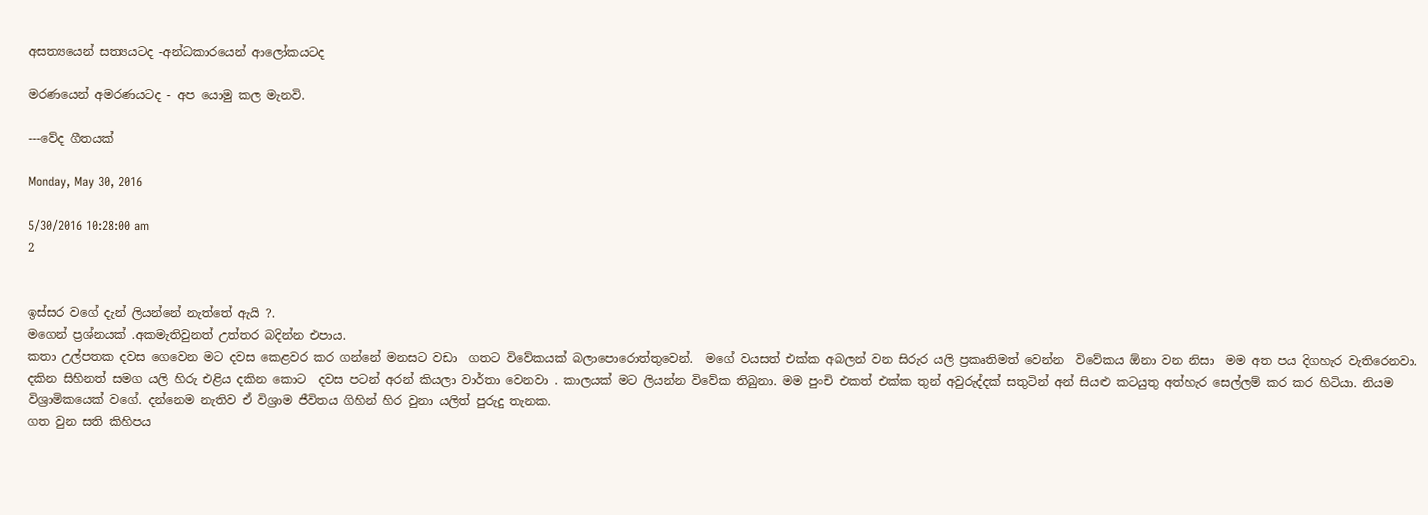අසත්‍යයෙන් සත්‍යයටද -අන්ධකාරයෙන් ආලෝකයටද

මරණයෙන් අමරණයටද - අප යොමු කල මැනවි.

---වේද ගීතයක්

Monday, May 30, 2016

5/30/2016 10:28:00 am
2


ඉස්සර වගේ දැන් ලියන්නේ නැත්තේ ඇයි ?.
මගෙන් ප්‍රශ්නයක් .අකමැතිවුනත් උත්තර බදින්න එපාය.
කතා උල්පතක දවස ගෙවෙන මට දවස කෙළවර කර ගන්නේ මනසට වඩා  ගතට විවේකයක් බලාපොරොත්තුවෙන්.  මගේ වයසත් එක්ක අබලන් වන සිරුර යලි ප්‍රකෘතිමත් වෙන්න  විවේකය ඕනා වන නිසා  මම අත පය දිගහැර වැතිරෙනවා. දකින සිහිනත් සමග යලි හිරු එළිය දකින කොට  දවස පටන් අරන් කියලා වාර්තා වෙනවා . කාලයක් මට ලියන්න විවේක තිබුනා. මම පුංචි එකත් එක්ක තුන් අවුරුද්දක් සතුටින් අන් සියළු කටයුතු අත්හැර සෙල්ලම් කර කර හිටියා. නියම විශ්‍රාමිකයෙක් වගේ. දන්නෙම නැතිව ඒ විශ්‍රාම ජීවිතය ගිහින් හිර වුනා යලිත් පුරුදු තැනක.
ගත වුන සති කිහිපය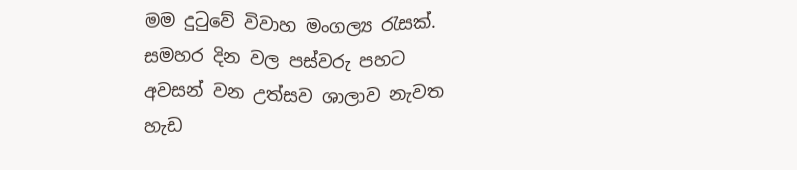මම දුටුවේ විවාහ මංගල්‍ය රැසක්. සමහර දින වල පස්වරු පහට අවසන් වන උත්සව ශාලාව නැවත හැඩ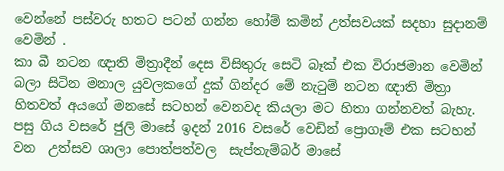වෙන්නේ පස්වරු හතට පටන් ගන්න හෝම් කමින් උත්සවයක් සදහා සුදානම් වෙමින් .
කා බී නටන ඥාති මිත්‍රාදීන් දෙස විසිතුරු සෙටි බෑක් එක විරාජමාන වෙමින් බලා සිටින මනාල යුවලකගේ දුක් ගින්දර මේ නැටුම් නටන ඥාති මිත්‍රා හිතවත් අයගේ මනසේ සටහන් වෙනවද කියලා මට හිතා ගන්නවත් බැහැ.
පසු ගිය වසරේ ජුලි මාසේ ඉදන් 2016 වසරේ වෙඩින් ප්‍රොගෑම් එක සටහන් වන  උත්සව ශාලා පොත්පත්වල  සැප්තැම්බර් මාසේ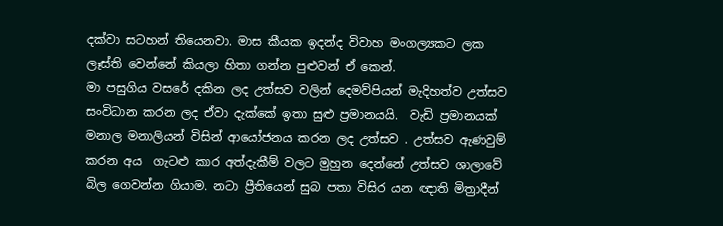දක්වා සටහන් තියෙනවා. මාස කීයක ඉදන්ද විවාහ මංගල්‍යකට ලක ලෑස්ති වෙන්නේ කියලා හිතා ගන්න පුළුවන් ඒ කෙන්.
මා පසුගිය වසරේ දකින ලද උත්සව වලින් දෙමව්පියන් මැදිහත්ව උත්සව සංවිධාන කරන ලද ඒවා දැක්කේ ඉතා සුළු ප්‍රමානයයි.  වැඩි ප්‍රමානයක් මනාල මනාලියන් විසින් ආයෝජනය කරන ලද උත්සව . උත්සව ඇණවුම් කරන අය  ගැටළු කාර අත්දැකීම් වලට මුහුන දෙන්නේ උත්සව ශාලාවේ බිල ගෙවන්න ගියාම. නටා ප්‍රීතියෙන් සුබ පතා විසිර යන ඥාති මිත්‍රාදීන්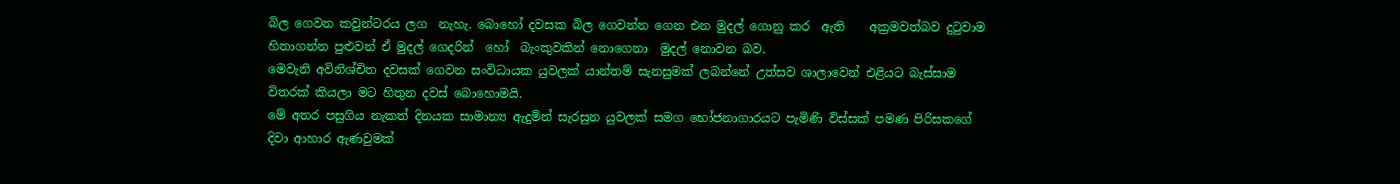බිල ගෙවන කවුන්ටරය ලග  නැහැ. බොහෝ දවසක බිල ගෙවන්න ගෙන එන මුදල් ගොනු කර  ඇති    අක්‍රමවත්බව දුටුවාම හිතාගන්න පුළුවන් ඒ මුදල් ගෙදරින්  හෝ  බැංකුවකින් නොගෙනා  මුදල් නොවන බව.
මෙවැනි අවිනිශ්චිත දවසක් ගෙවන සංවිධායක යුවලක් යාන්තම් සැනසුමක් ලබන්නේ උත්සව ශාලාවෙන් එළියට බැස්සාම විතරක් කියලා මට හිතුන දවස් බොහොමයි.
මේ අතර පසුගිය නැකත් දිනයක සාමාන්‍ය ඇදුමින් සැරසුන යුවලක් සමග භෝජනාගාරයට පැමිණි විස්සක් පමණ පිරිසකගේ  දිවා ආහාර ඇණවුමක්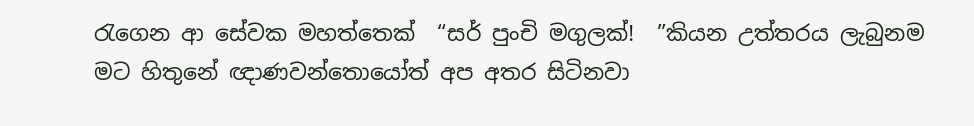රැගෙන ආ සේවක මහත්තෙක්  “සර් පුංචි මගුලක්!  ”කියන උත්තරය ලැබුනම මට හිතුනේ ඥාණවන්තොයෝත් අප අතර සිටිනවා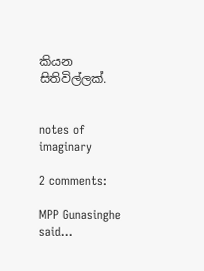කියන සිතිවිල්ලක්.


notes of imaginary

2 comments:

MPP Gunasinghe said...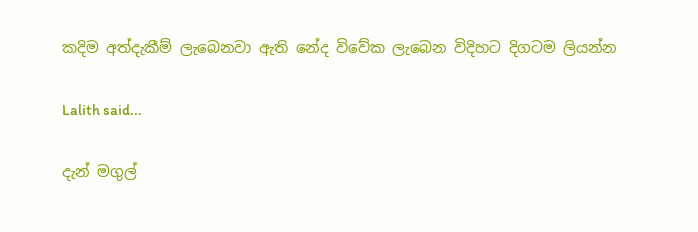කදිම අත්දැකීම් ලැබෙනවා ඇති නේද විවේක ලැබෙන විදිහට දිගටම ලියන්න

Lalith said...

දැන් මගුල්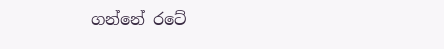ගන්නේ රටේ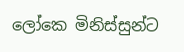ලෝකෙ මිනිස්සුන්ට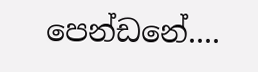පෙන්ඩනේ....